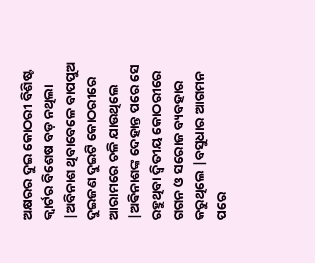ଅକ୍ଷରର ଦୁଇ କୋଠରୀ ବିଶିଷ୍ଟ କ୍ୱାର୍ଟର ବିଶେଷ ବଡ଼ ନଥିଲା |ଅବିନାଶ ଥିବାବେଳେ ବାପପୁଅ ଦୁଇଜଣ ଦୁଇଟି କୋଠରୀରେ ଆରାମରେ ଚଳି ଯାଉଥିଲେ |ଅଵିନାଶଙ୍କ ଦେହାନ୍ତ ପରେ ସେ ରହୁଥିବା ଦ୍ୱିତୀୟ କୋଠରୀରେ ଗଗନ ଓ ସରୋଜ ବ୍ୟବହାର କରୁଥିଲେ |ବସୁଧାର ଆଗମନ ପରେ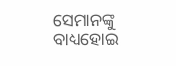ସେମାନଙ୍କୁ ବାଧ୍ୟହୋଇ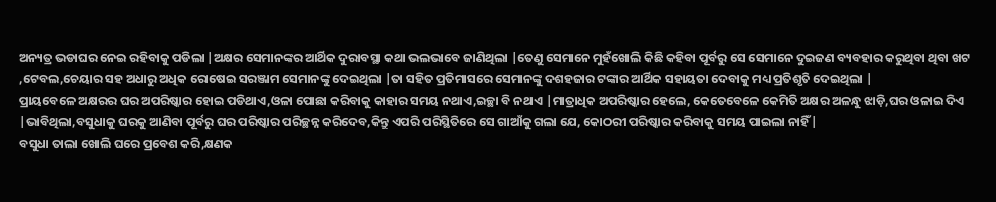ଅନ୍ୟତ୍ର ଭଡାଘର ନେଇ ରହିବାକୁ ପଡିଲା |ଅକ୍ଷର ସେମାନଙ୍କର ଆର୍ଥିକ ଦୁରାବସ୍ଥା କଥା ଭଲଭାବେ ଜାଣିଥିଲା |ତେଣୁ ସେମାନେ ମୁହଁଖୋଲି କିଛି କହିବା ପୂର୍ବରୁ ସେ ସେମାନେ ଦୁଇଜଣ ବ୍ୟବହାର କରୁଥିବା ଥିବା ଖଟ ,ଟେବଲ,ଚେୟାର ସହ ଅଧାରୁ ଅଧିକ ରୋଷେଇ ସରଞ୍ଜାମ ସେମାନଙ୍କୁ ଦେଇଥିଲା |ତା ସହିତ ପ୍ରତିମାସରେ ସେମାନଙ୍କୁ ଦଶହଜାର ଟଙ୍କାର ଆର୍ଥିକ ସହାୟତା ଦେବାକୁ ମଧ୍ୟ ପ୍ରତିଶୃତି ଦେଇଥିଲା |
ପ୍ରାୟବେଳେ ଅକ୍ଷରର ଘର ଅପରିଷ୍କାର ହୋଇ ପଡିଥାଏ,ଓଳା ପୋଛା କରିବାକୁ କାହାର ସମୟ ନଥାଏ,ଇଚ୍ଛା ବି ନଥାଏ |ମାତ୍ରାଧିକ ଅପରିଷ୍କାର ହେଲେ, କେତେବେଳେ କେମିତି ଅକ୍ଷର ଅଳନ୍ଧୁ ଝାଡ଼ି,ଘର ଓଳାଇ ଦିଏ |ଭାବିଥିଲା,ବସୁଧାକୁ ଘରକୁ ଆଣିବା ପୂର୍ବରୁ ଘର ପରିଷ୍କାର ପରିଚ୍ଛନ୍ନ କରିଦେବ,କିନ୍ତୁ ଏପରି ପରିସ୍ଥିତିରେ ସେ ଗାଆଁକୁ ଗଲା ଯେ, କୋଠରୀ ପରିଷ୍କାର କରିବାକୁ ସମୟ ପାଇଲା ନାହିଁ |
ବସୁଧା ତାଲା ଖୋଲି ଘରେ ପ୍ରବେଶ କରି,କ୍ଷଣକ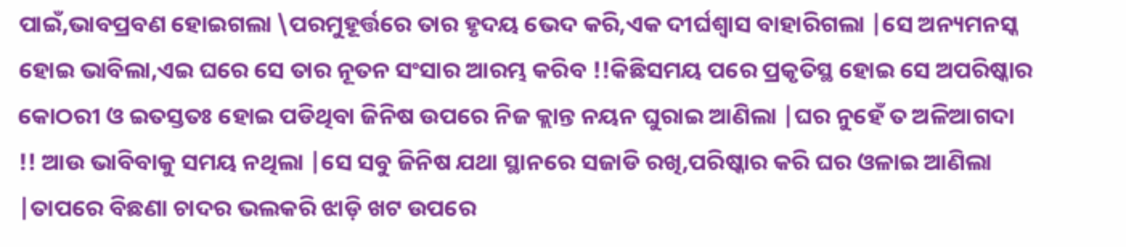ପାଇଁ,ଭାବପ୍ରବଣ ହୋଇଗଲା \ପରମୁହୂର୍ତ୍ତରେ ତାର ହୃଦୟ ଭେଦ କରି,ଏକ ଦୀର୍ଘଶ୍ଵାସ ବାହାରିଗଲା |ସେ ଅନ୍ୟମନସ୍କ ହୋଇ ଭାବିଲା,ଏଇ ଘରେ ସେ ତାର ନୂତନ ସଂସାର ଆରମ୍ଭ କରିବ !!କିଛିସମୟ ପରେ ପ୍ରକୃତିସ୍ଥ ହୋଇ ସେ ଅପରିଷ୍କାର କୋଠରୀ ଓ ଇତସ୍ତତଃ ହୋଇ ପଡିଥିବା ଜିନିଷ ଉପରେ ନିଜ କ୍ଲାନ୍ତ ନୟନ ଘୁରାଇ ଆଣିଲା |ଘର ନୁହେଁ ତ ଅଳିଆଗଦା !! ଆଉ ଭାବିବାକୁ ସମୟ ନଥିଲା |ସେ ସବୁ ଜିନିଷ ଯଥା ସ୍ଥାନରେ ସଜାଡି ରଖି,ପରିଷ୍କାର କରି ଘର ଓଳାଇ ଆଣିଲା |ତାପରେ ବିଛଣା ଚାଦର ଭଲକରି ଝାଡ଼ି ଖଟ ଉପରେ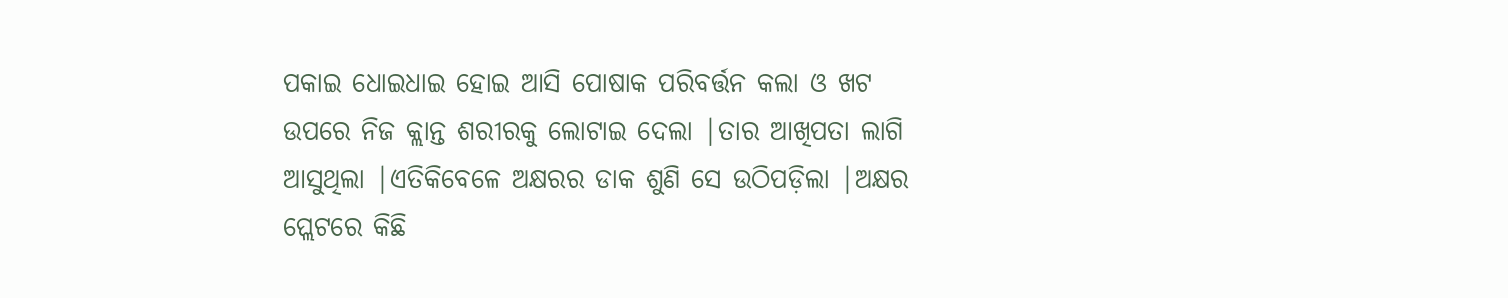ପକାଇ ଧୋଇଧାଇ ହୋଇ ଆସି ପୋଷାକ ପରିବର୍ତ୍ତନ କଲା ଓ ଖଟ ଉପରେ ନିଜ କ୍ଲାନ୍ତ ଶରୀରକୁ ଲୋଟାଇ ଦେଲା |ତାର ଆଖିପତା ଲାଗି ଆସୁଥିଲା |ଏତିକିବେଳେ ଅକ୍ଷରର ଡାକ ଶୁଣି ସେ ଉଠିପଡ଼ିଲା |ଅକ୍ଷର ପ୍ଲେଟରେ କିଛି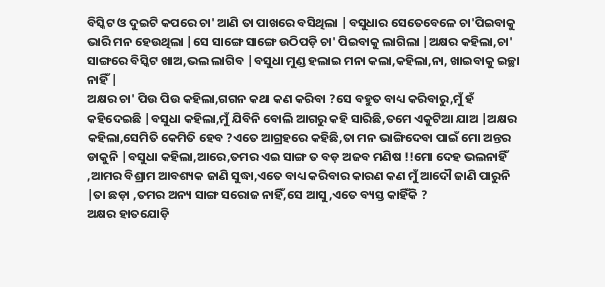ବିସ୍କିଟ ଓ ଦୁଇଟି କପରେ ଚା' ଆଣି ତା ପାଖରେ ବସିଥିଲା |ବସୁଧାର ସେତେବେଳେ ଚା'ପିଇବାକୁ ଭାରି ମନ ହେଉଥିଲା |ସେ ସାଙ୍ଗେ ସାଙ୍ଗେ ଉଠିପଡ଼ି ଚା' ପିଇବାକୁ ଲାଗିଲା |ଅକ୍ଷର କହିଲା,ଚା' ସାଙ୍ଗରେ ବିସ୍କିଟ ଖାଅ,ଭଲ ଲାଗିବ |ବସୁଧା ମୁଣ୍ଡ ହଲାଇ ମନା କଲା,କହିଲା,ନା, ଖାଇବାକୁ ଇଚ୍ଛା ନାହିଁ |
ଅକ୍ଷର ଚା' ପିଉ ପିଉ କହିଲା,ଗଗନ କଥା କଣ କରିବା ?ସେ ବହୁତ ବାଧ୍ୟ କରିବାରୁ,ମୁଁ ହଁ କହିଦେଇଛି |ବସୁଧା କହିଲା,ମୁଁ ଯିବିନି ବୋଲି ଆଗରୁ କହି ସାରିଛି,ତମେ ଏକୁଟିଆ ଯାଅ |ଅକ୍ଷର କହିଲା,ସେମିତି କେମିତି ହେବ ?ଏତେ ଆଗ୍ରହରେ କହିଛି,ତା ମନ ଭାଙ୍ଗିଦେବା ପାଇଁ ମୋ ଅନ୍ତର ଡାକୁନି |ବସୁଧା କହିଲା,ଆରେ,ତମର ଏଇ ସାଙ୍ଗ ତ ବଡ଼ ଅଜବ ମଣିଷ !!ମୋ ଦେହ ଭଲନାହିଁ ,ଆମର ବିଶ୍ରାମ ଆବଶ୍ୟକ ଜାଣି ସୁଦ୍ଧା,ଏତେ ବାଧ୍ୟ କରିବାର କାରଣ କଣ ମୁଁ ଆଦୌ ଜାଣି ପାରୁନି |ତା ଛଡ଼ା ,ତମର ଅନ୍ୟ ସାଙ୍ଗ ସରୋଜ ନାହିଁ,ସେ ଆସୁ,ଏତେ ବ୍ୟସ୍ତ କାହିଁକି ?
ଅକ୍ଷର ହାତଯୋଡ଼ି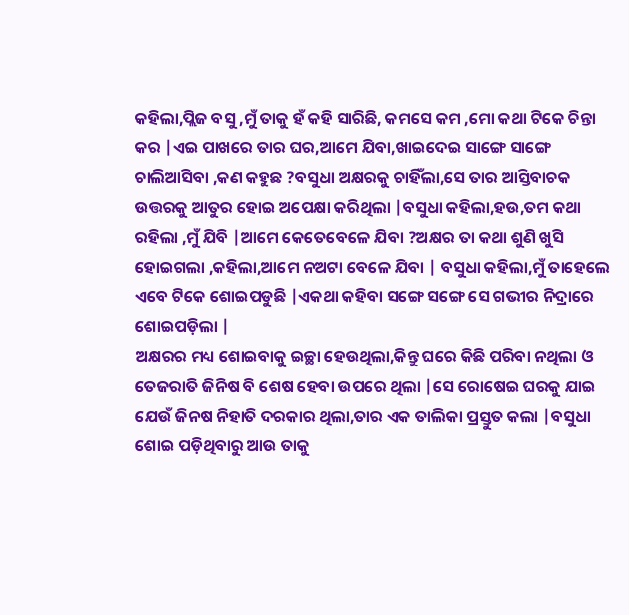କହିଲା,ପ୍ଲିଜ ବସୁ ,ମୁଁ ତାକୁ ହଁ କହି ସାରିଛି, କମସେ କମ ,ମୋ କଥା ଟିକେ ଚିନ୍ତା କର |ଏଇ ପାଖରେ ତାର ଘର,ଆମେ ଯିବା,ଖାଇଦେଇ ସାଙ୍ଗେ ସାଙ୍ଗେ ଚାଲିଆସିବା ,କଣ କହୁଛ ?ବସୁଧା ଅକ୍ଷରକୁ ଚାହିଁଲା,ସେ ତାର ଆସ୍ତିବାଚକ ଉତ୍ତରକୁ ଆତୁର ହୋଇ ଅପେକ୍ଷା କରିଥିଲା |ବସୁଧା କହିଲା,ହଉ,ତମ କଥା ରହିଲା ,ମୁଁ ଯିବି |ଆମେ କେତେବେଳେ ଯିବା ?ଅକ୍ଷର ତା କଥା ଶୁଣି ଖୁସି ହୋଇଗଲା ,କହିଲା,ଆମେ ନଅଟା ବେଳେ ଯିବା | ବସୁଧା କହିଲା,ମୁଁ ତାହେଲେ ଏବେ ଟିକେ ଶୋଇପଡୁଛି |ଏକଥା କହିବା ସଙ୍ଗେ ସଙ୍ଗେ ସେ ଗଭୀର ନିଦ୍ରାରେ ଶୋଇପଡ଼ିଲା |
ଅକ୍ଷରର ମଧ୍ୟ ଶୋଇବାକୁ ଇଚ୍ଛା ହେଉଥିଲା,କିନ୍ତୁ ଘରେ କିଛି ପରିବା ନଥିଲା ଓ ତେଜରାତି ଜିନିଷ ବି ଶେଷ ହେବା ଉପରେ ଥିଲା |ସେ ରୋଷେଇ ଘରକୁ ଯାଇ ଯେଉଁ ଜିନଷ ନିହାତି ଦରକାର ଥିଲା,ତାର ଏକ ତାଲିକା ପ୍ରସ୍ତୁତ କଲା |ବସୁଧା ଶୋଇ ପଡ଼ିଥିବାରୁ ଆଉ ତାକୁ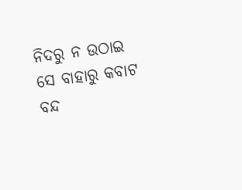ନିଦରୁ ନ ଉଠାଇ ସେ ବାହାରୁ କବାଟ ବନ୍ଦ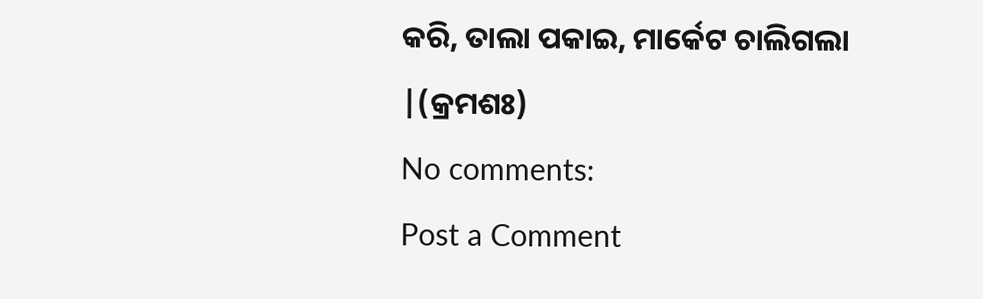କରି, ତାଲା ପକାଇ, ମାର୍କେଟ ଚାଲିଗଲା |(କ୍ରମଶଃ)
No comments:
Post a Comment